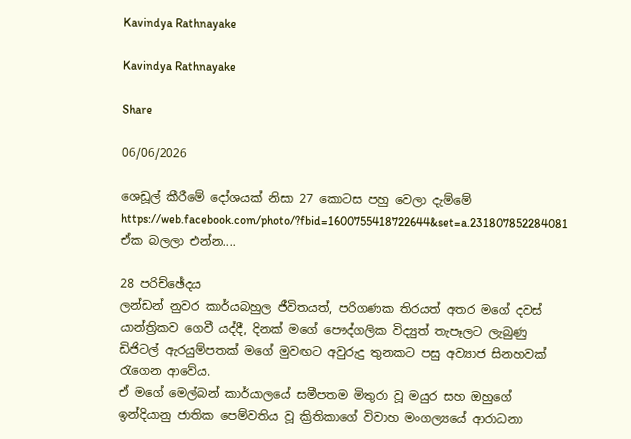Kavindya Rathnayake

Kavindya Rathnayake

Share

06/06/2026

ශෙඩූල් කීරීමේ දෝශයක් නිසා 27 කොටස පහු වෙලා දැම්මේ
https://web.facebook.com/photo/?fbid=1600755418722644&set=a.231807852284081
ඒක බලලා එන්න....

28 පරිච්ඡේදය
ලන්ඩන් නුවර කාර්යබහුල ජීවිතයත්, පරිගණක තිරයත් අතර මගේ දවස් යාන්ත්‍රිකව ගෙවී යද්දී, දිනක් මගේ පෞද්ගලික විද්‍යුත් තැපෑලට ලැබුණු ඩිජිටල් ඇරයුම්පතක් මගේ මුවඟට අවුරුදු තුනකට පසු අව්‍යාජ සිනහවක් රැගෙන ආවේය.
ඒ මගේ මෙල්බන් කාර්යාලයේ සමීපතම මිතුරා වූ මයුර සහ ඔහුගේ ඉන්දියානු ජාතික පෙම්වතිය වූ ක්‍රිතිකාගේ විවාහ මංගල්‍යයේ ආරාධනා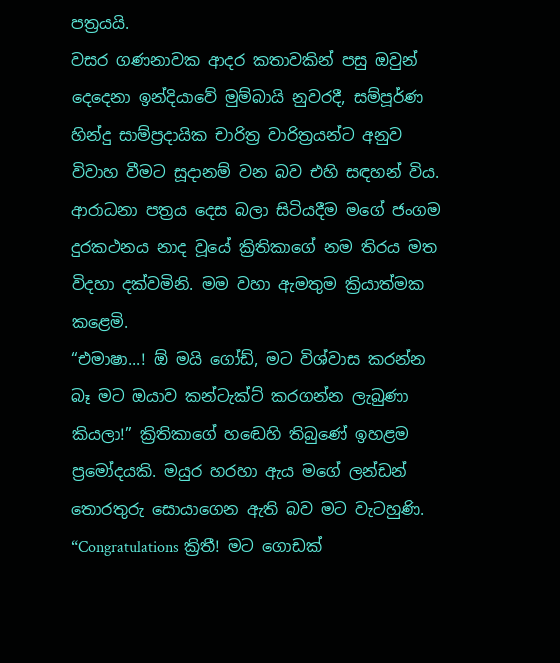පත්‍රයයි.
වසර ගණනාවක ආදර කතාවකින් පසු ඔවුන් දෙදෙනා ඉන්දියාවේ මුම්බායි නුවරදී, සම්පූර්ණ හින්දු සාම්ප්‍රදායික චාරිත්‍ර වාරිත්‍රයන්ට අනුව විවාහ වීමට සූදානම් වන බව එහි සඳහන් විය. ආරාධනා පත්‍රය දෙස බලා සිටියදීම මගේ ජංගම දුරකථනය නාද වූයේ ක්‍රිතිකාගේ නම තිරය මත විදහා දක්වමිනි. මම වහා ඇමතුම ක්‍රියාත්මක කළෙමි.
“එමාෂා...! ඕ මයි ගෝඩ්, මට විශ්වාස කරන්න බෑ මට ඔයාව කන්ටැක්ට් කරගන්න ලැබුණා කියලා!” ක්‍රිතිකාගේ හඬෙහි තිබුණේ ඉහළම ප්‍රමෝදයකි. මයුර හරහා ඇය මගේ ලන්ඩන් තොරතුරු සොයාගෙන ඇති බව මට වැටහුණි.
“Congratulations ක්‍රිතී! මට ගොඩක්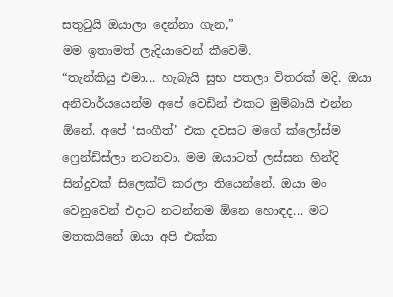සතුටුයි ඔයාලා දෙන්නා ගැන,”
මම ඉතාමත් ලැදියාවෙන් කීවෙමි.
“තැන්කියු එමා... හැබැයි සුභ පතලා විතරක් මදි. ඔයා අනිවාර්යයෙන්ම අපේ වෙඩින් එකට මුම්බායි එන්න ඕනේ. අපේ ‘සංගීත්’ එක දවසට මගේ ක්ලෝස්ම ෆ්‍රෙන්ඩ්ස්ලා නටනවා. මම ඔයාටත් ලස්සන හින්දි සින්දුවක් සිලෙක්ට් කරලා තියෙන්නේ. ඔයා මං වෙනුවෙන් එදාට නටන්නම ඕනෙ හොඳද... මට මතකයිනේ ඔයා අපි එක්ක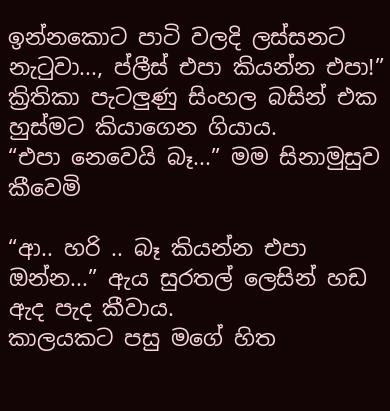ඉන්නකොට පාටි වලදි ලස්සනට නැටුවා..., ප්ලීස් එපා කියන්න එපා!” ක්‍රිතිකා පැටලුණු සිංහල බසින් එක හුස්මට කියාගෙන ගියාය.
“එපා නෙවෙයි බෑ...” මම සිනාමුසුව කීවෙමි

“ආ.. හරි .. බෑ කියන්න එපා ඔන්න...” ඇය සුරතල් ලෙසින් හඩ ඇද පැද කීවාය.
කාලයකට පසු මගේ හිත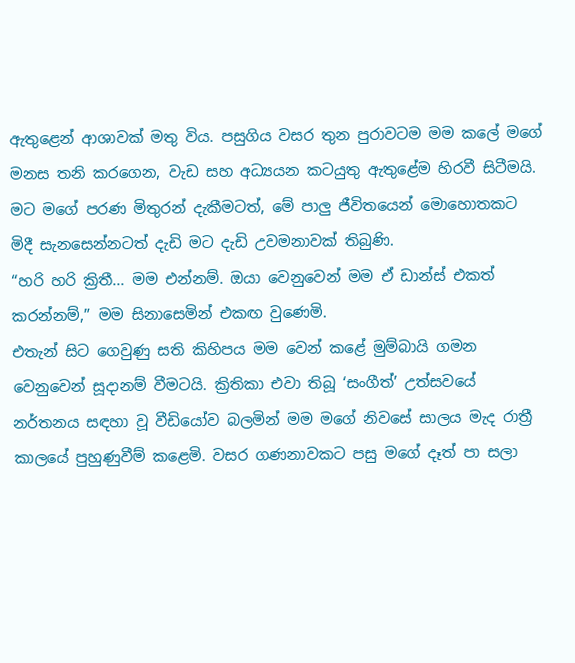ඇතුළෙන් ආශාවක් මතු විය. පසුගිය වසර තුන පුරාවටම මම කලේ මගේ මනස තනි කරගෙන, වැඩ සහ අධ්‍යයන කටයුතු ඇතුළේම හිරවී සිටීමයි. මට මගේ පරණ මිතුරන් දැකීමටත්, මේ පාලු ජීවිතයෙන් මොහොතකට මිදී සැනසෙන්නටත් දැඩි මට දැඩි උවමනාවක් තිබුණි.
“හරි හරි ක්‍රිතී... මම එන්නම්. ඔයා වෙනුවෙන් මම ඒ ඩාන්ස් එකත් කරන්නම්,” මම සිනාසෙමින් එකඟ වුණෙමි.
එතැන් සිට ගෙවුණු සති කිහිපය මම වෙන් කළේ මුම්බායි ගමන වෙනුවෙන් සූදානම් වීමටයි. ක්‍රිතිකා එවා තිබූ ‘සංගීත්’ උත්සවයේ නර්තනය සඳහා වූ වීඩියෝව බලමින් මම මගේ නිවසේ සාලය මැද රාත්‍රී කාලයේ පුහුණුවීම් කළෙමි. වසර ගණනාවකට පසු මගේ දෑත් පා සලා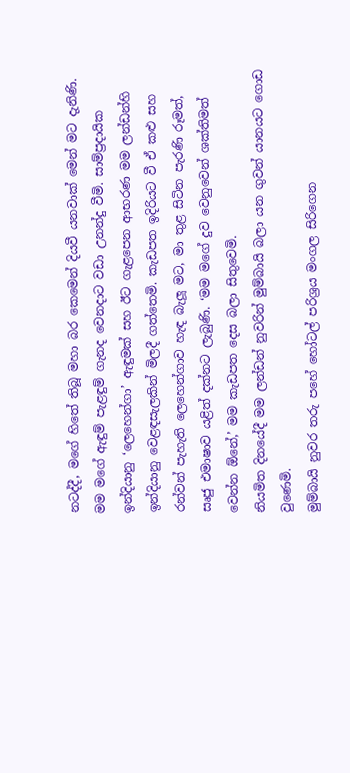නටද්දී, මගේ හිතේ තිබූ මහා බර කෙමෙන් දියවී යනවාක් මෙන් මට දැනිණි.
මම මගේ ඇඳුම් පැළඳුම් ගැනද වෙනදාට වඩා උනන්දු වීමි. සාම්ප්‍රදායික ඉන්දියානු ‘ලෙහෙන්ගා’ ඇඳුමක් සහ ඊට ගැළපෙන ආභරණ මම ලන්ඩන්හි ඉන්දියානු වෙළඳසැලකින් මිලදී ගත්තෙමි. කැඩපත ඉදිරියට වී ඒ කළු සහ රන්වන් පැහැති ලෙහෙන්ගාව හැඳ බැලූ මට, මා තුළ සිටින පැරණි රූමත්, සෘජු එමාෂාව යළිත් දක්නට ලැබුණි. ‘මම මගේ දුව වෙනුවෙන් ශක්තිමත් වෙන්න ඕනේ,’ මම කැඩපත දෙස බලා සිතුවෙමි.
නියමිත දිනයේදී මම ලන්ඩන් නුවරින් මුම්බායි බලා යන ගුවන් යානයට ගොඩ වුණෙමි.
මුම්බායි නුවර තරු පහේ හෝටල් පරිශ්‍රය මංගල සිරිගෙන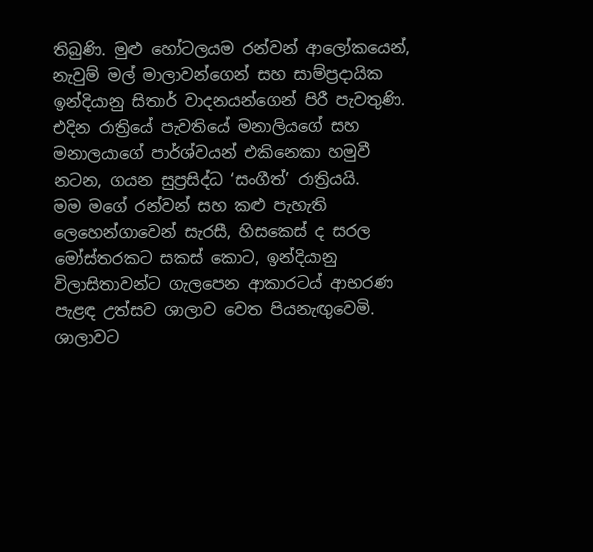තිබුණි. මුළු හෝටලයම රන්වන් ආලෝකයෙන්, නැවුම් මල් මාලාවන්ගෙන් සහ සාම්ප්‍රදායික ඉන්දියානු සිතාර් වාදනයන්ගෙන් පිරී පැවතුණි. එදින රාත්‍රියේ පැවතියේ මනාලියගේ සහ මනාලයාගේ පාර්ශ්වයන් එකිනෙකා හමුවී නටන, ගයන සුප්‍රසිද්ධ ‘සංගීත්’ රාත්‍රියයි.
මම මගේ රන්වන් සහ කළු පැහැති ලෙහෙන්ගාවෙන් සැරසී, හිසකෙස් ද සරල මෝස්තරකට සකස් කොට, ඉන්දියානු විලාසිතාවන්ට ගැලපෙන ආකාරටය් ආභරණ පැළඳ උත්සව ශාලාව වෙත පියනැඟුවෙමි. ශාලාවට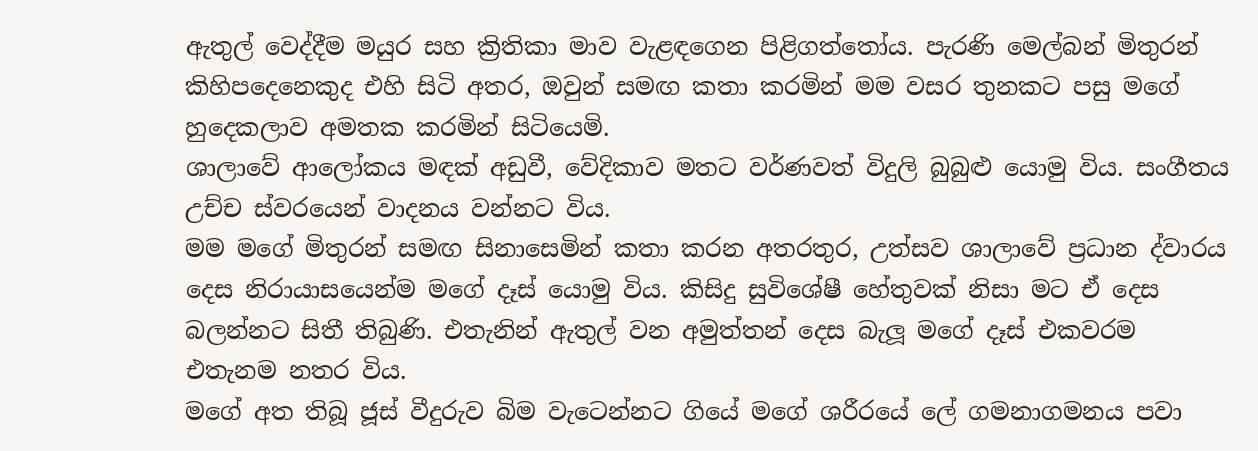ඇතුල් වෙද්දීම මයුර සහ ක්‍රිතිකා මාව වැළඳගෙන පිළිගත්තෝය. පැරණි මෙල්බන් මිතුරන් කිහිපදෙනෙකුද එහි සිටි අතර, ඔවුන් සමඟ කතා කරමින් මම වසර තුනකට පසු මගේ හුදෙකලාව අමතක කරමින් සිටියෙමි.
ශාලාවේ ආලෝකය මඳක් අඩුවී, වේදිකාව මතට වර්ණවත් විදුලි බුබුළු යොමු විය. සංගීතය උච්ච ස්වරයෙන් වාදනය වන්නට විය.
මම මගේ මිතුරන් සමඟ සිනාසෙමින් කතා කරන අතරතුර, උත්සව ශාලාවේ ප්‍රධාන ද්වාරය දෙස නිරායාසයෙන්ම මගේ දෑස් යොමු විය. කිසිදු සුවිශේෂී හේතුවක් නිසා මට ඒ දෙස බලන්නට සිතී තිබුණි. එතැනින් ඇතුල් වන අමුත්තන් දෙස බැලූ මගේ දෑස් එකවරම එතැනම නතර විය.
මගේ අත තිබූ ජූස් වීදුරුව බිම වැටෙන්නට ගියේ මගේ ශරීරයේ ලේ ගමනාගමනය පවා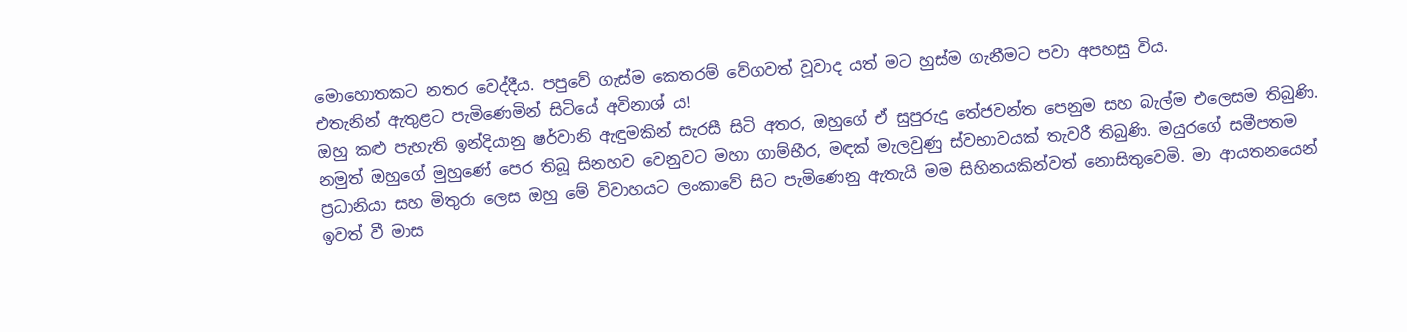මොහොතකට නතර වෙද්දීය. පපුවේ ගැස්ම කෙතරම් වේගවත් වූවාද යත් මට හුස්ම ගැනීමට පවා අපහසු විය.
එතැනින් ඇතුළට පැමිණෙමින් සිටියේ අවිනාශ් ය!
ඔහු කළු පැහැති ඉන්දියානු ෂර්වානි ඇඳුමකින් සැරසී සිටි අතර, ඔහුගේ ඒ සුපුරුදු තේජවන්ත පෙනුම සහ බැල්ම එලෙසම තිබුණි. නමුත් ඔහුගේ මුහුණේ පෙර තිබූ සිනහව වෙනුවට මහා ගාම්භීර, මඳක් මැලවුණු ස්වභාවයක් තැවරී තිබුණි. මයුරගේ සමීපතම ප්‍රධානියා සහ මිතුරා ලෙස ඔහු මේ විවාහයට ලංකාවේ සිට පැමිණෙනු ඇතැයි මම සිහිනයකින්වත් නොසිතුවෙමි. මා ආයතනයෙන් ඉවත් වී මාස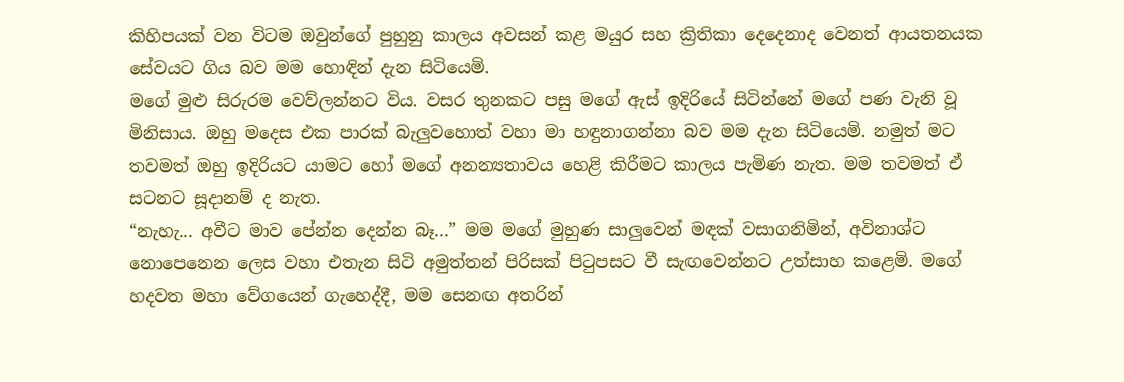කිහිපයක් වන විටම ඔවුන්ගේ පුහුනු කාලය අවසන් කළ මයුර සහ ක්‍රිතිකා දෙදෙනාද වෙනත් ආයතනයක සේවයට ගිය බව මම හොඳින් දැන සිටියෙමි.
මගේ මුළු සිරුරම වෙව්ලන්නට විය. වසර තුනකට පසු මගේ ඇස් ඉදිරියේ සිටින්නේ මගේ පණ වැනි වූ මිනිසාය. ඔහු මදෙස එක පාරක් බැලුවහොත් වහා මා හඳුනාගන්නා බව මම දැන සිටියෙමි. නමුත් මට තවමත් ඔහු ඉදිරියට යාමට හෝ මගේ අනන්‍යතාවය හෙළි කිරීමට කාලය පැමිණ නැත. මම තවමත් ඒ සටනට සූදානම් ද නැත.
“නැහැ... අවීට මාව පේන්න දෙන්න බෑ...” මම මගේ මුහුණ සාලුවෙන් මඳක් වසාගනිමින්, අවිනාශ්ට නොපෙනෙන ලෙස වහා එතැන සිටි අමුත්තන් පිරිසක් පිටුපසට වී සැඟවෙන්නට උත්සාහ කළෙමි. මගේ හදවත මහා වේගයෙන් ගැහෙද්දී, මම සෙනඟ අතරින්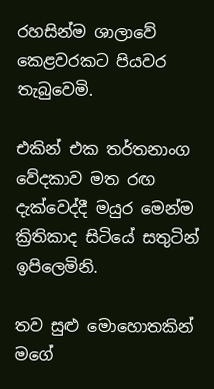රහසින්ම ශාලාවේ කෙළවරකට පියවර තැබුවෙමි.

එකින් එක තර්තනාංග වේදකාව මත රඟ දැක්වෙද්දී මයුර මෙන්ම ක්‍රිතිකාද සිටියේ සතුටින් ඉපිලෙමිනි.

තව සුළු මොහොතකින් මගේ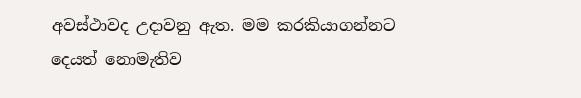අවස්ථාවද උදාවනු ඇත. මම කරකියාගන්නට දෙයත් නොමැතිව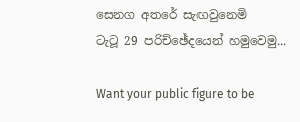සෙනග අතරේ සැඟවුනෙමි
ටැටූ 29 පරිච්ඡේදයෙන් හමුවෙමු...

Want your public figure to be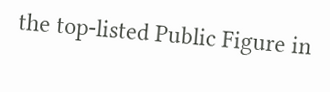the top-listed Public Figure in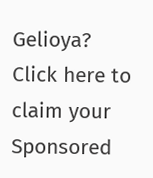Gelioya?
Click here to claim your Sponsored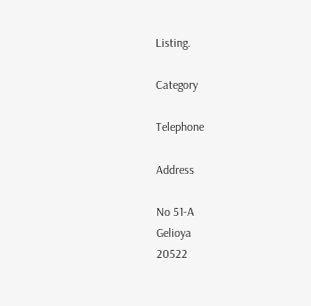Listing.

Category

Telephone

Address

No 51-A
Gelioya
20522